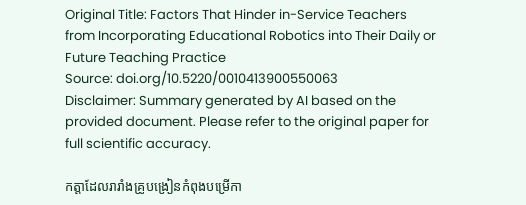Original Title: Factors That Hinder in-Service Teachers from Incorporating Educational Robotics into Their Daily or Future Teaching Practice
Source: doi.org/10.5220/0010413900550063
Disclaimer: Summary generated by AI based on the provided document. Please refer to the original paper for full scientific accuracy.

កត្តាដែលរារាំងគ្រូបង្រៀនកំពុងបម្រើកា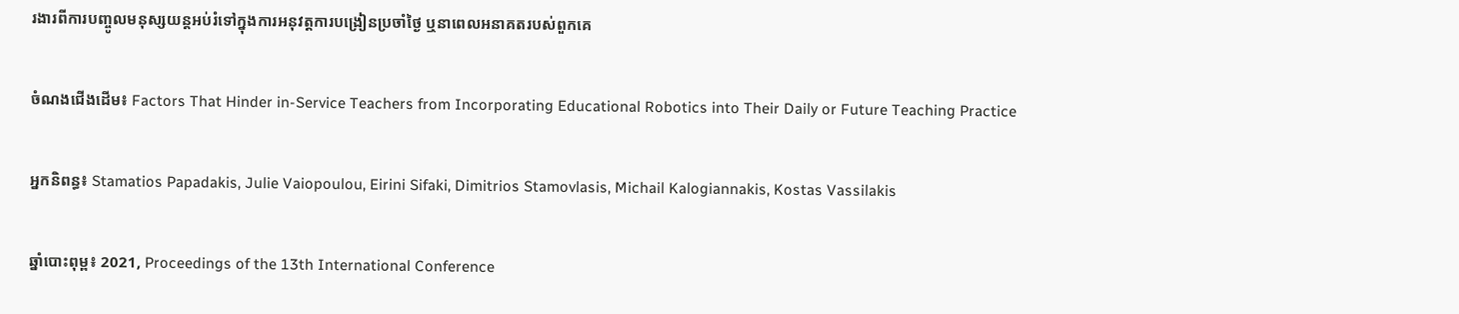រងារពីការបញ្ចូលមនុស្សយន្តអប់រំទៅក្នុងការអនុវត្តការបង្រៀនប្រចាំថ្ងៃ ឬនាពេលអនាគតរបស់ពួកគេ

ចំណងជើងដើម៖ Factors That Hinder in-Service Teachers from Incorporating Educational Robotics into Their Daily or Future Teaching Practice

អ្នកនិពន្ធ៖ Stamatios Papadakis, Julie Vaiopoulou, Eirini Sifaki, Dimitrios Stamovlasis, Michail Kalogiannakis, Kostas Vassilakis

ឆ្នាំបោះពុម្ព៖ 2021, Proceedings of the 13th International Conference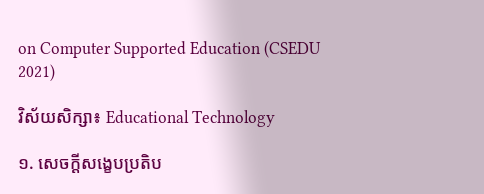on Computer Supported Education (CSEDU 2021)

វិស័យសិក្សា៖ Educational Technology

១. សេចក្តីសង្ខេបប្រតិប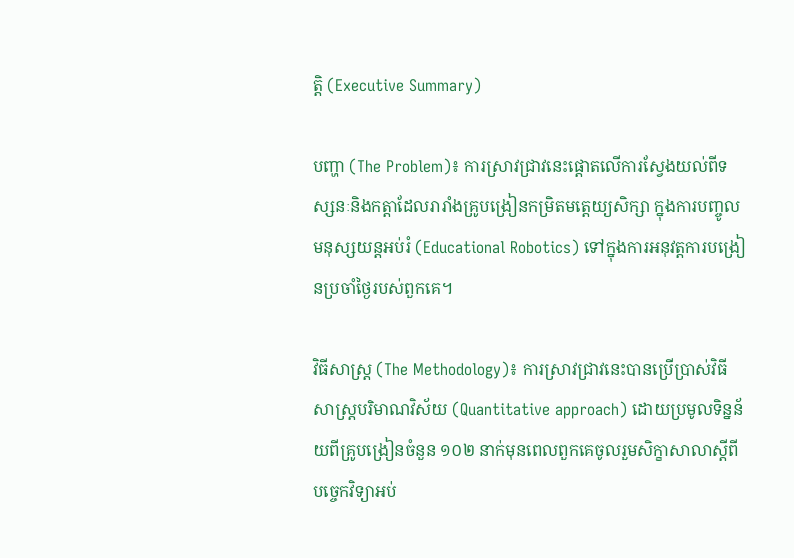ត្តិ (Executive Summary)

បញ្ហា (The Problem)៖ ការស្រាវជ្រាវនេះផ្តោតលើការស្វែងយល់ពីទស្សនៈនិងកត្តាដែលរារាំងគ្រូបង្រៀនកម្រិតមត្តេយ្យសិក្សា ក្នុងការបញ្ចូលមនុស្សយន្តអប់រំ (Educational Robotics) ទៅក្នុងការអនុវត្តការបង្រៀនប្រចាំថ្ងៃរបស់ពួកគេ។

វិធីសាស្ត្រ (The Methodology)៖ ការស្រាវជ្រាវនេះបានប្រើប្រាស់វិធីសាស្ត្របរិមាណវិស័យ (Quantitative approach) ដោយប្រមូលទិន្នន័យពីគ្រូបង្រៀនចំនួន ១០២ នាក់មុនពេលពួកគេចូលរួមសិក្ខាសាលាស្តីពីបច្ចេកវិទ្យាអប់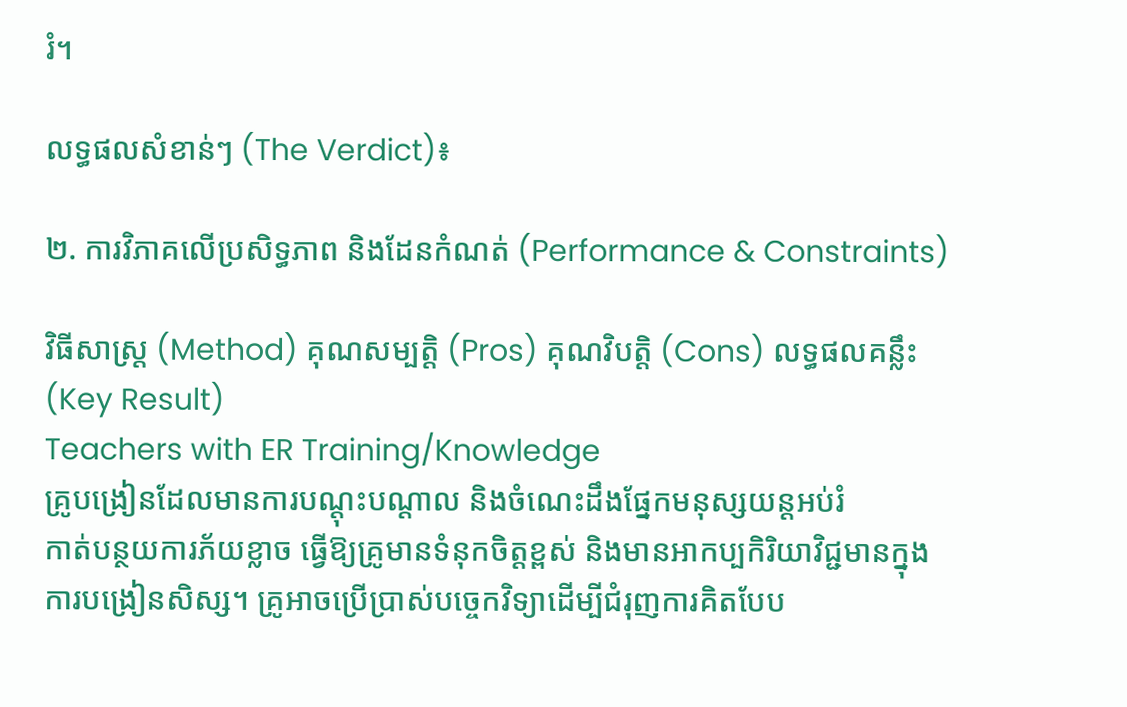រំ។

លទ្ធផលសំខាន់ៗ (The Verdict)៖

២. ការវិភាគលើប្រសិទ្ធភាព និងដែនកំណត់ (Performance & Constraints)

វិធីសាស្ត្រ (Method) គុណសម្បត្តិ (Pros) គុណវិបត្តិ (Cons) លទ្ធផលគន្លឹះ (Key Result)
Teachers with ER Training/Knowledge
គ្រូបង្រៀនដែលមានការបណ្តុះបណ្តាល និងចំណេះដឹងផ្នែកមនុស្សយន្តអប់រំ
កាត់បន្ថយការភ័យខ្លាច ធ្វើឱ្យគ្រូមានទំនុកចិត្តខ្ពស់ និងមានអាកប្បកិរិយាវិជ្ជមានក្នុងការបង្រៀនសិស្ស។ គ្រូអាចប្រើប្រាស់បច្ចេកវិទ្យាដើម្បីជំរុញការគិតបែប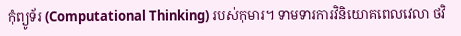កុំព្យូទ័រ (Computational Thinking) របស់កុមារ។ ទាមទារការវិនិយោគពេលវេលា ថវិ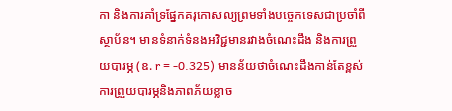កា និងការគាំទ្រផ្នែកគរុកោសល្យព្រមទាំងបច្ចេកទេសជាប្រចាំពីស្ថាប័ន។ មានទំនាក់ទំនងអវិជ្ជមានរវាងចំណេះដឹង និងការព្រួយបារម្ភ (ឧ. r = -0.325) មានន័យថាចំណេះដឹងកាន់តែខ្ពស់ ការព្រួយបារម្ភនិងភាពភ័យខ្លាច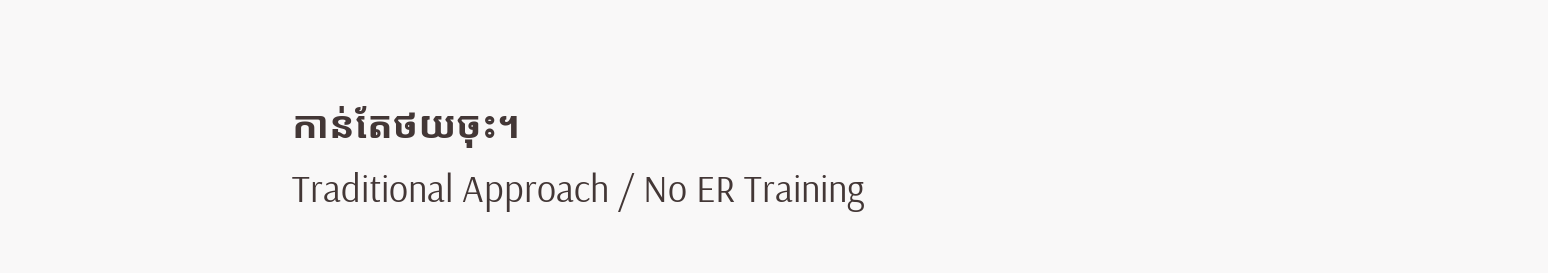កាន់តែថយចុះ។
Traditional Approach / No ER Training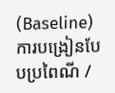(Baseline)
ការបង្រៀនបែបប្រពៃណី /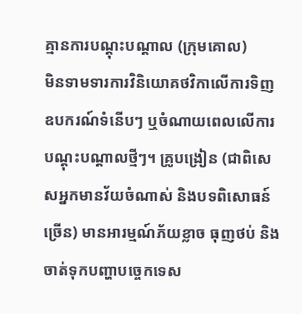គ្មានការបណ្តុះបណ្តាល (ក្រុមគោល)
មិនទាមទារការវិនិយោគថវិកាលើការទិញឧបករណ៍ទំនើបៗ ឬចំណាយពេលលើការបណ្តុះបណ្តាលថ្មីៗ។ គ្រូបង្រៀន (ជាពិសេសអ្នកមានវ័យចំណាស់ និងបទពិសោធន៍ច្រើន) មានអារម្មណ៍ភ័យខ្លាច ធុញថប់ និងចាត់ទុកបញ្ហាបច្ចេកទេស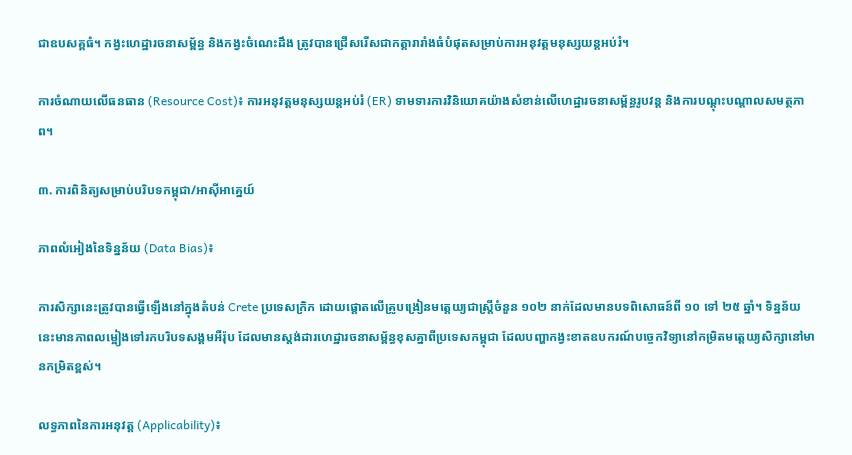ជាឧបសគ្គធំ។ កង្វះហេដ្ឋារចនាសម្ព័ន្ធ និងកង្វះចំណេះដឹង ត្រូវបានជ្រើសរើសជាកត្តារារាំងធំបំផុតសម្រាប់ការអនុវត្តមនុស្សយន្តអប់រំ។

ការចំណាយលើធនធាន (Resource Cost)៖ ការអនុវត្តមនុស្សយន្តអប់រំ (ER) ទាមទារការវិនិយោគយ៉ាងសំខាន់លើហេដ្ឋារចនាសម្ព័ន្ធរូបវន្ត និងការបណ្តុះបណ្តាលសមត្ថភាព។

៣. ការពិនិត្យសម្រាប់បរិបទកម្ពុជា/អាស៊ីអាគ្នេយ៍

ភាពលំអៀងនៃទិន្នន័យ (Data Bias)៖

ការសិក្សានេះត្រូវបានធ្វើឡើងនៅក្នុងតំបន់ Crete ប្រទេសក្រិក ដោយផ្តោតលើគ្រូបង្រៀនមត្តេយ្យជាស្ត្រីចំនួន ១០២ នាក់ដែលមានបទពិសោធន៍ពី ១០ ទៅ ២៥ ឆ្នាំ។ ទិន្នន័យនេះមានភាពលម្អៀងទៅរកបរិបទសង្គមអឺរ៉ុប ដែលមានស្តង់ដារហេដ្ឋារចនាសម្ព័ន្ធខុសគ្នាពីប្រទេសកម្ពុជា ដែលបញ្ហាកង្វះខាតឧបករណ៍បច្ចេកវិទ្យានៅកម្រិតមត្តេយ្យសិក្សានៅមានកម្រិតខ្ពស់។

លទ្ធភាពនៃការអនុវត្ត (Applicability)៖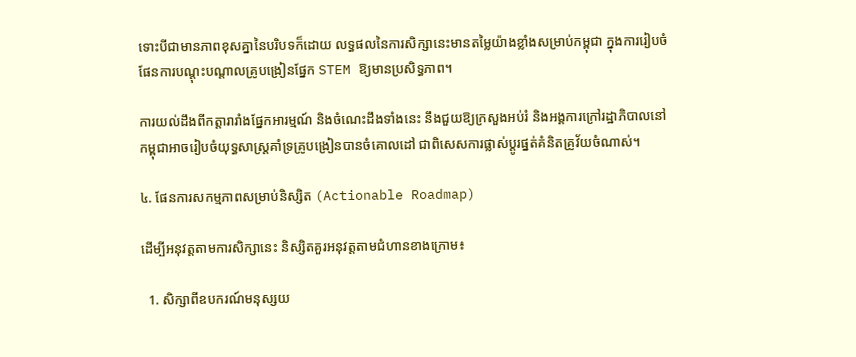ទោះបីជាមានភាពខុសគ្នានៃបរិបទក៏ដោយ លទ្ធផលនៃការសិក្សានេះមានតម្លៃយ៉ាងខ្លាំងសម្រាប់កម្ពុជា ក្នុងការរៀបចំផែនការបណ្តុះបណ្តាលគ្រូបង្រៀនផ្នែក STEM ឱ្យមានប្រសិទ្ធភាព។

ការយល់ដឹងពីកត្តារារាំងផ្នែកអារម្មណ៍ និងចំណេះដឹងទាំងនេះ នឹងជួយឱ្យក្រសួងអប់រំ និងអង្គការក្រៅរដ្ឋាភិបាលនៅកម្ពុជាអាចរៀបចំយុទ្ធសាស្ត្រគាំទ្រគ្រូបង្រៀនបានចំគោលដៅ ជាពិសេសការផ្លាស់ប្តូរផ្នត់គំនិតគ្រូវ័យចំណាស់។

៤. ផែនការសកម្មភាពសម្រាប់និស្សិត (Actionable Roadmap)

ដើម្បីអនុវត្តតាមការសិក្សានេះ និស្សិតគួរអនុវត្តតាមជំហានខាងក្រោម៖

  1. សិក្សាពីឧបករណ៍មនុស្សយ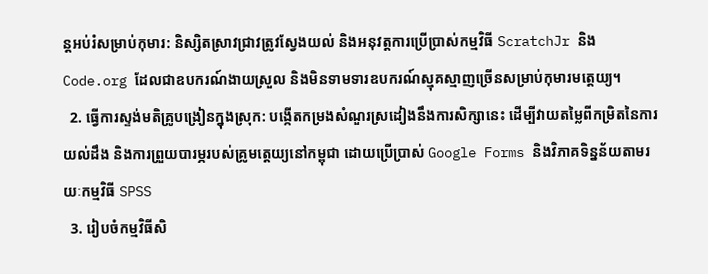ន្តអប់រំសម្រាប់កុមារ: និស្សិតស្រាវជ្រាវត្រូវស្វែងយល់ និងអនុវត្តការប្រើប្រាស់កម្មវិធី ScratchJr និង Code.org ដែលជាឧបករណ៍ងាយស្រួល និងមិនទាមទារឧបករណ៍ស្មុគស្មាញច្រើនសម្រាប់កុមារមត្តេយ្យ។
  2. ធ្វើការស្ទង់មតិគ្រូបង្រៀនក្នុងស្រុក: បង្កើតកម្រងសំណួរស្រដៀងនឹងការសិក្សានេះ ដើម្បីវាយតម្លៃពីកម្រិតនៃការយល់ដឹង និងការព្រួយបារម្ភរបស់គ្រូមត្តេយ្យនៅកម្ពុជា ដោយប្រើប្រាស់ Google Forms និងវិភាគទិន្នន័យតាមរយៈកម្មវិធី SPSS
  3. រៀបចំកម្មវិធីសិ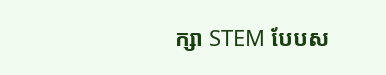ក្សា STEM បែបស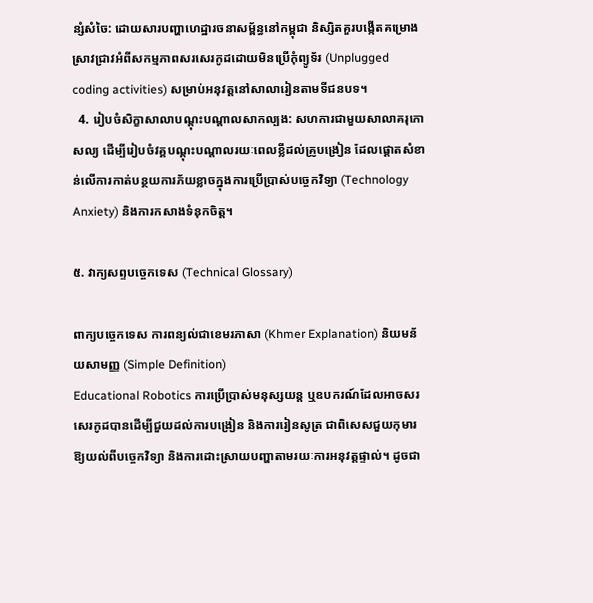ន្សំសំចៃ: ដោយសារបញ្ហាហេដ្ឋារចនាសម្ព័ន្ធនៅកម្ពុជា និស្សិតគួរបង្កើតគម្រោងស្រាវជ្រាវអំពីសកម្មភាពសរសេរកូដដោយមិនប្រើកុំព្យូទ័រ (Unplugged coding activities) សម្រាប់អនុវត្តនៅសាលារៀនតាមទីជនបទ។
  4. រៀបចំសិក្ខាសាលាបណ្តុះបណ្តាលសាកល្បង: សហការជាមួយសាលាគរុកោសល្យ ដើម្បីរៀបចំវគ្គបណ្តុះបណ្តាលរយៈពេលខ្លីដល់គ្រូបង្រៀន ដែលផ្តោតសំខាន់លើការកាត់បន្ថយការភ័យខ្លាចក្នុងការប្រើប្រាស់បច្ចេកវិទ្យា (Technology Anxiety) និងការកសាងទំនុកចិត្ត។

៥. វាក្យសព្ទបច្ចេកទេស (Technical Glossary)

ពាក្យបច្ចេកទេស ការពន្យល់ជាខេមរភាសា (Khmer Explanation) និយមន័យសាមញ្ញ (Simple Definition)
Educational Robotics ការប្រើប្រាស់មនុស្សយន្ត ឬឧបករណ៍ដែលអាចសរសេរកូដបានដើម្បីជួយដល់ការបង្រៀន និងការរៀនសូត្រ ជាពិសេសជួយកុមារឱ្យយល់ពីបច្ចេកវិទ្យា និងការដោះស្រាយបញ្ហាតាមរយៈការអនុវត្តផ្ទាល់។ ដូចជា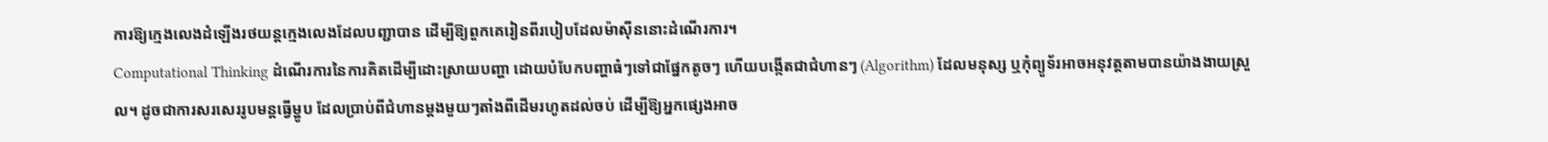ការឱ្យក្មេងលេងដំឡើងរថយន្តក្មេងលេងដែលបញ្ជាបាន ដើម្បីឱ្យពួកគេរៀនពីរបៀបដែលម៉ាស៊ីននោះដំណើរការ។
Computational Thinking ដំណើរការនៃការគិតដើម្បីដោះស្រាយបញ្ហា ដោយបំបែកបញ្ហាធំៗទៅជាផ្នែកតូចៗ ហើយបង្កើតជាជំហានៗ (Algorithm) ដែលមនុស្ស ឬកុំព្យូទ័រអាចអនុវត្តតាមបានយ៉ាងងាយស្រួល។ ដូចជាការសរសេររូបមន្តធ្វើម្ហូប ដែលប្រាប់ពីជំហានម្តងមួយៗតាំងពីដើមរហូតដល់ចប់ ដើម្បីឱ្យអ្នកផ្សេងអាច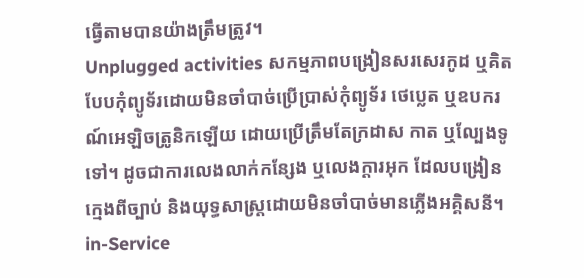ធ្វើតាមបានយ៉ាងត្រឹមត្រូវ។
Unplugged activities សកម្មភាពបង្រៀនសរសេរកូដ ឬគិតបែបកុំព្យូទ័រដោយមិនចាំបាច់ប្រើប្រាស់កុំព្យូទ័រ ថេប្លេត ឬឧបករណ៍អេឡិចត្រូនិកឡើយ ដោយប្រើត្រឹមតែក្រដាស កាត ឬល្បែងទូទៅ។ ដូចជាការលេងលាក់កន្សែង ឬលេងក្តារអុក ដែលបង្រៀនក្មេងពីច្បាប់ និងយុទ្ធសាស្ត្រដោយមិនចាំបាច់មានភ្លើងអគ្គិសនី។
in-Service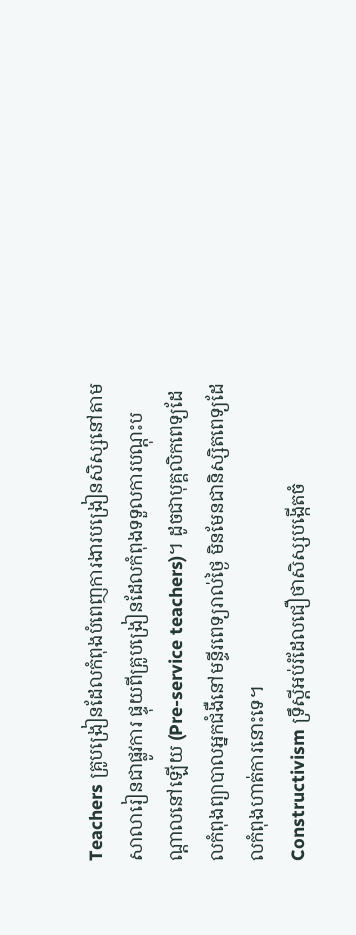Teachers គ្រូបង្រៀនដែលកំពុងបំពេញការងារបង្រៀនសិស្សនៅតាមសាលារៀនជាផ្លូវការ ផ្ទុយពីគ្រូបង្រៀនដែលកំពុងទទួលការបណ្តុះបណ្តាលនៅឡើយ (Pre-service teachers)។ ដូចជាបុគ្គលិកពេទ្យដែលកំពុងព្យាបាលអ្នកជំងឺនៅមន្ទីរពេទ្យរាល់ថ្ងៃ មិនមែនជានិស្សិតពេទ្យដែលកំពុងហាត់ការនោះទេ។
Constructivism ទ្រឹស្តីអប់រំដែលជឿថាសិស្សបង្កើតចំ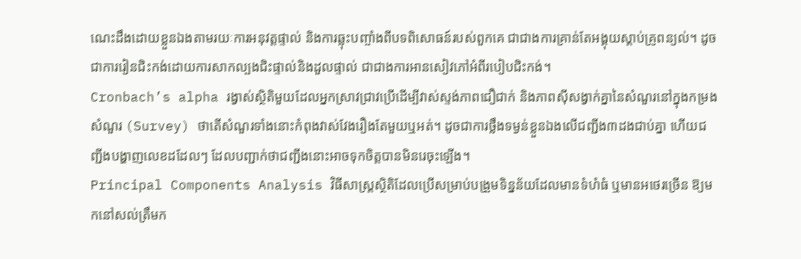ណេះដឹងដោយខ្លួនឯងតាមរយៈការអនុវត្តផ្ទាល់ និងការឆ្លុះបញ្ចាំងពីបទពិសោធន៍របស់ពួកគេ ជាជាងការគ្រាន់តែអង្គុយស្តាប់គ្រូពន្យល់។ ដូចជាការរៀនជិះកង់ដោយការសាកល្បងជិះផ្ទាល់និងដួលផ្ទាល់ ជាជាងការអានសៀវភៅអំពីរបៀបជិះកង់។
Cronbach’s alpha រង្វាស់ស្ថិតិមួយដែលអ្នកស្រាវជ្រាវប្រើដើម្បីវាស់ស្ទង់ភាពជឿជាក់ និងភាពស៊ីសង្វាក់គ្នានៃសំណួរនៅក្នុងកម្រងសំណួរ (Survey) ថាតើសំណួរទាំងនោះកំពុងវាស់វែងរឿងតែមួយឬអត់។ ដូចជាការថ្លឹងទម្ងន់ខ្លួនឯងលើជញ្ជីង៣ដងជាប់គ្នា ហើយជញ្ជីងបង្ហាញលេខដដែលៗ ដែលបញ្ជាក់ថាជញ្ជីងនោះអាចទុកចិត្តបានមិនរេចុះឡើង។
Principal Components Analysis វិធីសាស្ត្រស្ថិតិដែលប្រើសម្រាប់បង្រួមទិន្នន័យដែលមានទំហំធំ ឬមានអថេរច្រើន ឱ្យមកនៅសល់ត្រឹមក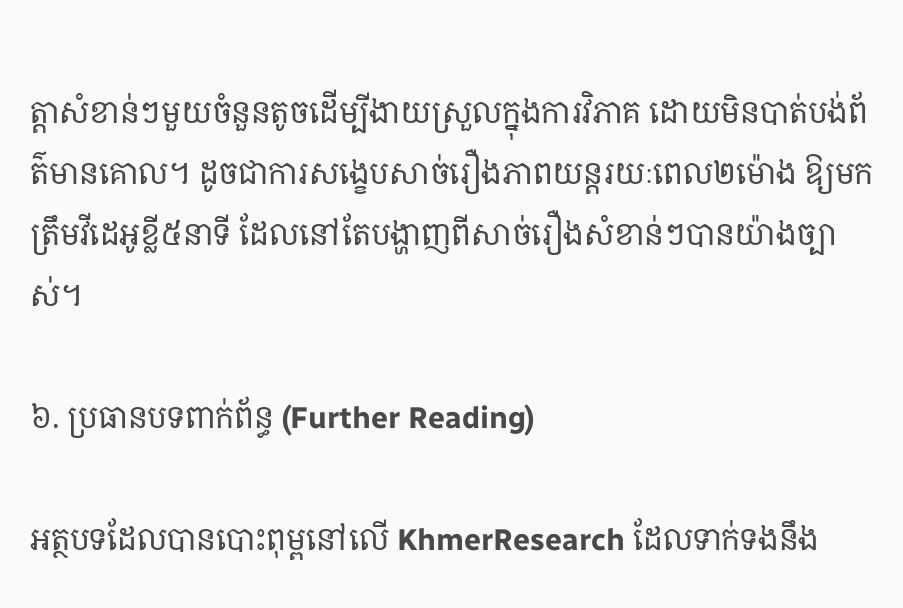ត្តាសំខាន់ៗមួយចំនួនតូចដើម្បីងាយស្រួលក្នុងការវិភាគ ដោយមិនបាត់បង់ព័ត៌មានគោល។ ដូចជាការសង្ខេបសាច់រឿងភាពយន្តរយៈពេល២ម៉ោង ឱ្យមកត្រឹមវីដេអូខ្លី៥នាទី ដែលនៅតែបង្ហាញពីសាច់រឿងសំខាន់ៗបានយ៉ាងច្បាស់។

៦. ប្រធានបទពាក់ព័ន្ធ (Further Reading)

អត្ថបទដែលបានបោះពុម្ពនៅលើ KhmerResearch ដែលទាក់ទងនឹង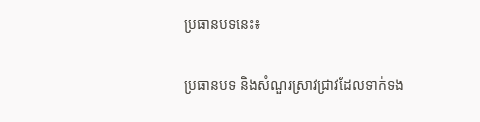ប្រធានបទនេះ៖

ប្រធានបទ និងសំណួរស្រាវជ្រាវដែលទាក់ទង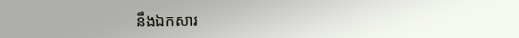នឹងឯកសារ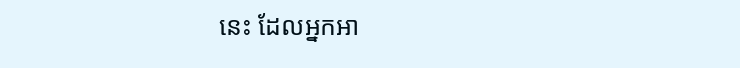នេះ ដែលអ្នកអា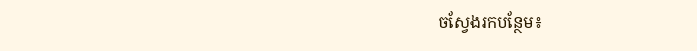ចស្វែងរកបន្ថែម៖